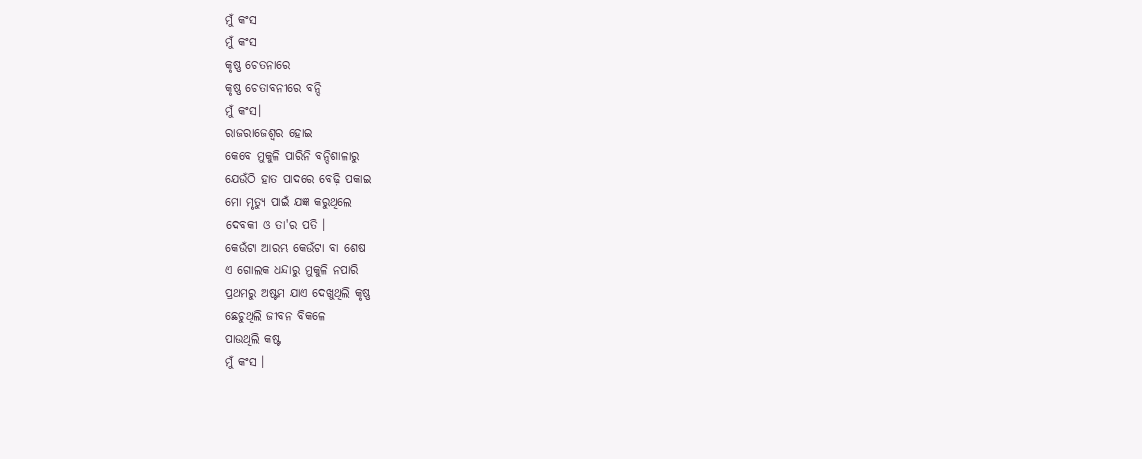ମୁଁ କଂସ
ମୁଁ କଂସ
କୃଷ୍ଣ ଚେତନାରେ
କୃଷ୍ଣ ଚେତାବନୀରେ ବନ୍ଦି
ମୁଁ କଂସ।
ରାଜରାଜେଶ୍ଵର ହୋଇ
କେବେ ମୁକୁଳି ପାରିନି ବନ୍ଦିଶାଳାରୁ
ଯେଉଁଠି ହାତ ପାଦରେ ବେଢ଼ି ପକାଇ
ମୋ ମୃତ୍ୟୁ ପାଇଁ ଯଜ୍ଞ କରୁଥିଲେ
ଦେବକୀ ଓ ତା'ର ପତି ।
କେଉଁଟା ଆରମ୍ଭ କେଉଁଟା ବା ଶେଷ
ଏ ଗୋଲକ ଧନ୍ଦାରୁ ମୁକୁଳି ନପାରି
ପ୍ରଥମରୁ ଅଷ୍ଟମ ଯାଏ ଦେଖୁଥିଲି କୃଷ୍ଣ
ଛେଚୁଥିଲି ଜୀବନ ବିକଳେ
ପାଉଥିଲି କଷ୍ଟ
ମୁଁ କଂସ ।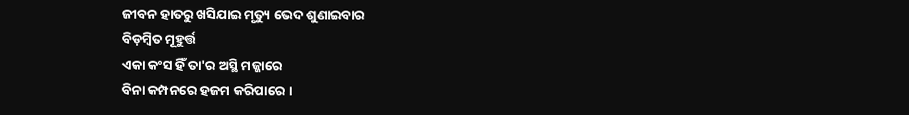ଜୀବନ ହାତରୁ ଖସିଯାଇ ମୃତ୍ୟୁ ଭେଦ ଶୁଣାଇବାର
ବିଡ଼ମ୍ବିତ ମୂହୁର୍ତ୍ତ
ଏକା କଂସ ହିଁ ତା'ର ଅସ୍ଥି ମଜ୍ଜାରେ
ବିନା କମ୍ପନରେ ହଜମ କରିପାରେ ।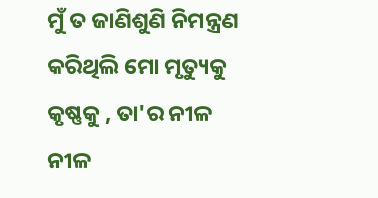ମୁଁ ତ ଜାଣିଶୁଣି ନିମନ୍ତ୍ରଣ କରିଥିଲି ମୋ ମୃତ୍ୟୁକୁ
କୃଷ୍ଣକୁ , ତା'ର ନୀଳ ନୀଳ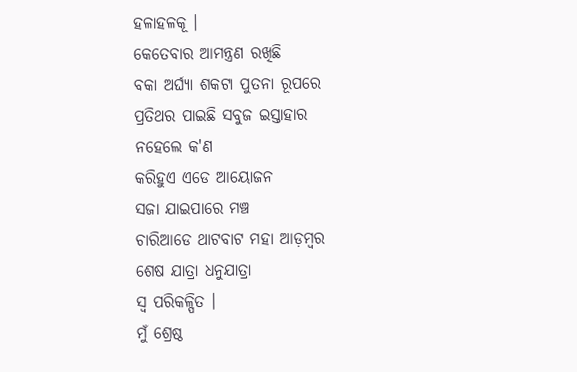ହଳାହଳକୂ ।
କେତେବାର ଆମନ୍ତ୍ରଣ ରଖିଛି
ବକା ଅର୍ଘ୍ଯା ଶକଟା ପୁତନା ରୂପରେ
ପ୍ରତିଥର ପାଇଛି ସବୁଜ ଇସ୍ତାହାର
ନହେଲେ କ'ଣ
କରିହୁଏ ଏଡେ ଆୟୋଜନ
ସଜା ଯାଇପାରେ ମଞ୍ଚ
ଚାରିଆଡେ ଥାଟବାଟ ମହା ଆଡ଼ମ୍ବର
ଶେଷ ଯାତ୍ରା ଧନୁଯାତ୍ରା
ସ୍ୱ ପରିକଳ୍ପିତ ।
ମୁଁ ଶ୍ରେଷ୍ଠ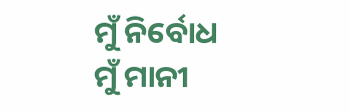ମୁଁ ନିର୍ବୋଧ
ମୁଁ ମାନୀ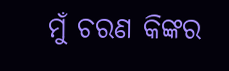ମୁଁ ଚରଣ କିଙ୍କର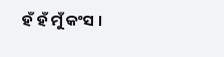ହଁ ହଁ ମୁଁ କଂସ ।